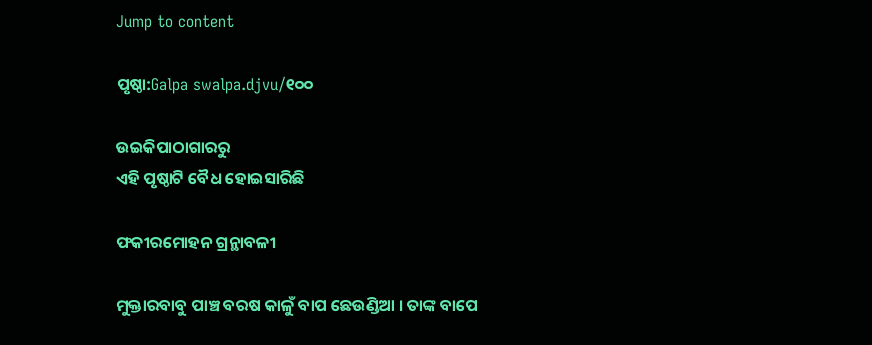Jump to content

ପୃଷ୍ଠା:Galpa swalpa.djvu/୧୦୦

ଉଇକିପାଠାଗାର‌ରୁ
ଏହି ପୃଷ୍ଠାଟି ବୈଧ ହୋଇସାରିଛି

ଫକୀରମୋହ‌ନ ଗ୍ରନ୍ଥାବଳୀ

ମୁକ୍ତାରବାବୁ ପାଞ୍ଚ ବରଷ କାଳୁଁ ବାପ ଛେଉଣ୍ଡିଆ । ତାଙ୍କ ବାପେ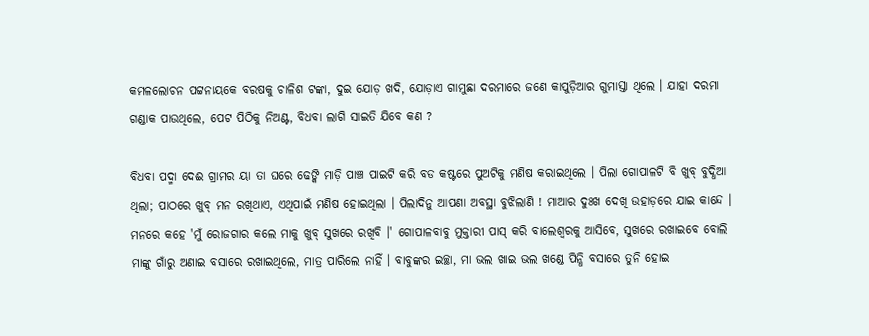କମଳଲୋଚନ ପଟ୍ଟନାୟକେ ବରଷକୁ ଚାଳିଶ ଟଙ୍କା, ଦୁଇ ଯୋଡ଼ ଖଦି, ଯୋଡ଼ାଏ ଗାମୁଛା ଦରମାରେ ଜଣେ କାପୁଡ଼ିଆର ଗୁମାସ୍ତା ଥିଲେ । ଯାହା ଦରମା ଗଣ୍ଡାକ ପାଉଥିଲେ, ପେଟ ପିଠିକୁ ନିଅଣ୍ଟ, ବିଧବା ଲାଗି ସାଇତି ଯିବେ କଣ ?

ବିଧବା ପଦ୍ମା ଦେଈ ଗ୍ରାମର ୟା ତା ଘରେ ଢେଙ୍କି ମାଡ଼ି ପାଞ୍ଚ ପାଇଟି କରି ବଡ କଷ୍ଟରେ ପୁଅଟିକୁ ମଣିଷ କରାଇଥିଲେ । ପିଲା ଗୋପାଳଟି ବି ଖୁବ୍ ବୁଦ୍ଧିଆ ଥିଲା; ପାଠରେ ଖୁବ୍ ମନ ରଖିଥାଏ, ଏଥିପାଇଁ ମଣିଷ ହୋଇଥିଲା । ପିଲାଦିନୁ ଆପଣା ଅବସ୍ଥା ବୁଝିଲାଣି ! ମାଆର ଦୁଃଖ ଦେଖି ଉହାଡ଼ରେ ଯାଇ କାନ୍ଦେ । ମନରେ କହେ 'ମୁଁ ରୋଜଗାର କଲେ ମାକୁ ଖୁବ୍ ସୁଖରେ ରଖିବି ।' ଗୋପାଳବାବୁ ମୁକ୍ତାରୀ ପାସ୍ କରି ବାଲେଶ୍ୱରକୁ ଆସିବେ, ସୁଖରେ ରଖାଇବେ ବୋଲି ମାଙ୍କୁ ଗାଁରୁ ଅଣାଇ ବସାରେ ରଖାଇଥିଲେ, ମାତ୍ର ପାରିଲେ ନାହିଁ । ବାବୁଙ୍କର ଇଚ୍ଛା, ମା ଭଲ ଖାଇ ଭଲ ଖଣ୍ଡେ ପିନ୍ଧି ବସାରେ ତୁନି ହୋଇ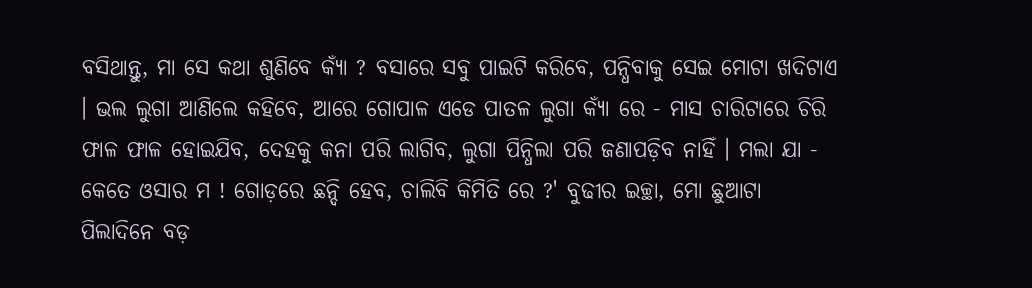ବସିଥାନ୍ତୁ, ମା ସେ କଥା ଶୁଣିବେ କ୍ୟାଁ ? ବସାରେ ସବୁ ପାଇଟି କରିବେ, ପନ୍ଧିବାକୁ ସେଇ ମୋଟା ଖଦିଟାଏ । ଭଲ ଲୁଗା ଆଣିଲେ କହିବେ, ଆରେ ଗୋପାଳ ଏଡେ ପାତଳ ଲୁଗା କ୍ୟାଁ ରେ - ମାସ ଚାରିଟାରେ ଚିରି ଫାଳ ଫାଳ ହୋଇଯିବ, ଦେହକୁ କନା ପରି ଲାଗିବ, ଲୁଗା ପିନ୍ଧିଲା ପରି ଜଣାପଡ଼ିବ ନାହିଁ । ମଲା ଯା - କେତେ ଓସାର ମ ! ଗୋଡ଼ରେ ଛନ୍ଦି ହେବ, ଚାଲିବି କିମିତି ରେ ?' ବୁଢୀର ଇଚ୍ଛା, ମୋ ଛୁଆଟା ପିଲାଦିନେ ବଡ଼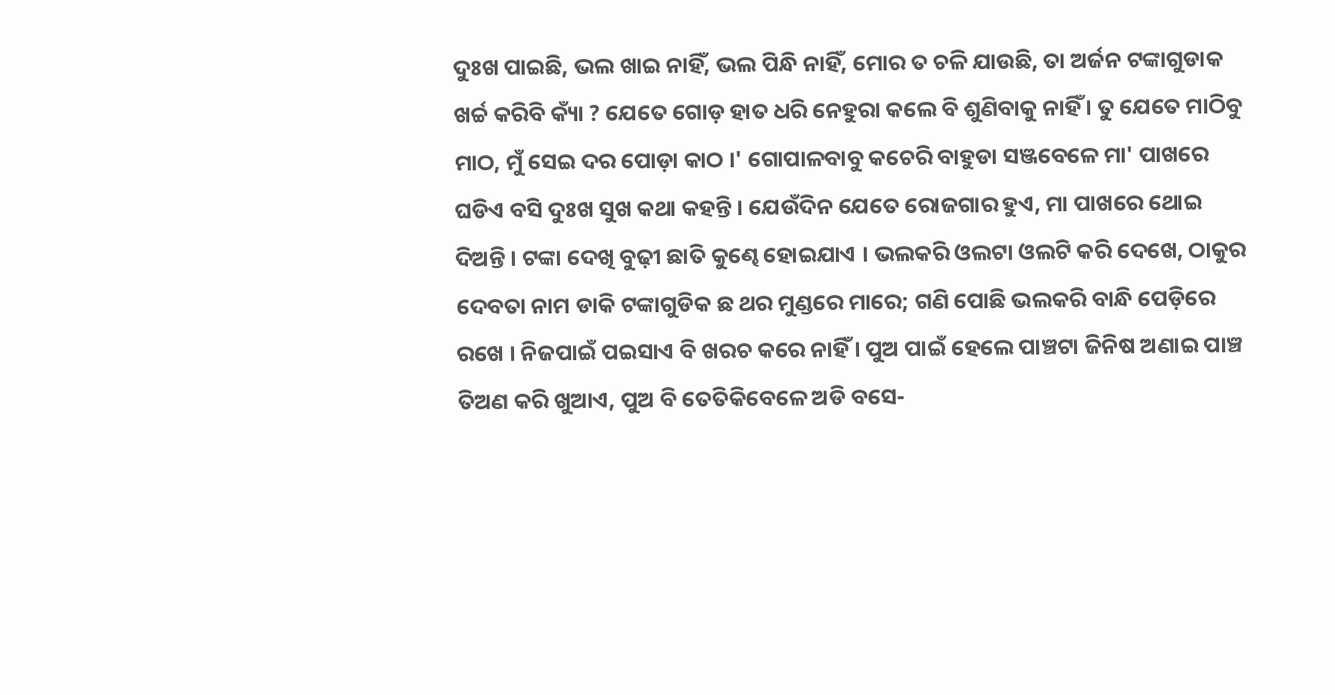ଦୁଃଖ ପାଇଛି, ଭଲ ଖାଇ ନାହିଁ, ଭଲ ପିନ୍ଧି ନାହିଁ, ମୋର ତ ଚଳି ଯାଉଛି, ତା ଅର୍ଜନ ଟଙ୍କାଗୁଡାକ ଖର୍ଚ୍ଚ କରିବି କ୍ୟାଁ ? ଯେତେ ଗୋଡ଼ ହାତ ଧରି ନେହୁରା କଲେ ବି ଶୁଣିବାକୁ ନାହିଁ । ତୁ ଯେତେ ମାଠିବୁ ମାଠ, ମୁଁ ସେଇ ଦର ପୋଡ଼ା କାଠ ।' ଗୋପାଳବାବୁ କଚେରି ବାହୁଡା ସଞ୍ଜବେଳେ ମା' ପାଖରେ ଘଡିଏ ବସି ଦୁଃଖ ସୁଖ କଥା କହନ୍ତି । ଯେଉଁଦିନ ଯେତେ ରୋଜଗାର ହୁଏ, ମା ପାଖରେ ଥୋଇ ଦିଅନ୍ତି । ଟଙ୍କା ଦେଖି ବୁଢ଼ୀ ଛାତି କୁଣ୍ଢେ ହୋଇଯାଏ । ଭଲକରି ଓଲଟା ଓଲଟି କରି ଦେଖେ, ଠାକୁର ଦେବତା ନାମ ଡାକି ଟଙ୍କାଗୁଡିକ ଛ ଥର ମୁଣ୍ଡରେ ମାରେ; ଗଣି ପୋଛି ଭଲକରି ବାନ୍ଧି ପେଡ଼ିରେ ରଖେ । ନିଜପାଇଁ ପଇସାଏ ବି ଖରଚ କରେ ନାହିଁ । ପୁଅ ପାଇଁ ହେଲେ ପାଞ୍ଚଟା ଜିନିଷ ଅଣାଇ ପାଞ୍ଚ ତିଅଣ କରି ଖୁଆଏ, ପୁଅ ବି ତେତିକିବେଳେ ଅଡି ବସେ-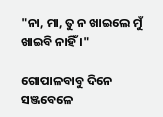"ନା, ମା, ତୁ ନ ଖାଇଲେ ମୁଁ ଖାଇବି ନାହିଁ ।"

ଗୋପାଳବାବୁ ଦିନେ ସଞ୍ଜବେଳେ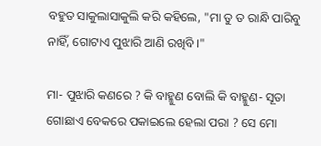ବହୁତ ସାକୁଲାସାକୁଲି କରି କହିଲେ, "ମା ତୁ ତ ରାନ୍ଧି ପାରିବୁ ନାହିଁ, ଗୋଟାଏ ପୁଝାରି ଆଣି ରଖିବି ।"

ମା- ପୁଝାରି କଣରେ ? କି ବାହ୍ମୁଣ ବୋଲି କି ବାହ୍ମୁଣ- ସୂତା ଗୋଛାଏ ବେକରେ ପକାଇଲେ ହେଲା ପରା ? ସେ ମୋ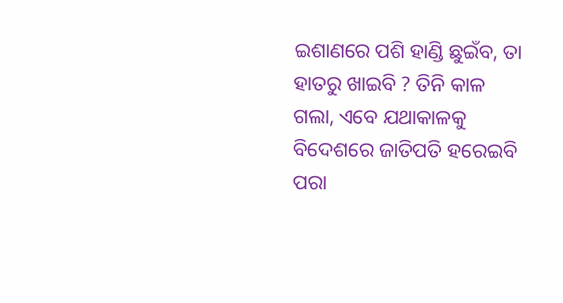ଇଶାଣରେ ପଶି ହାଣ୍ଡି ଛୁଇଁବ, ତା ହାତରୁ ଖାଇବି ? ତିନି କାଳ ଗଲା, ଏବେ ଯଥାକାଳକୁ ବିଦେଶରେ ଜାତିପତି ହରେଇବି ପରା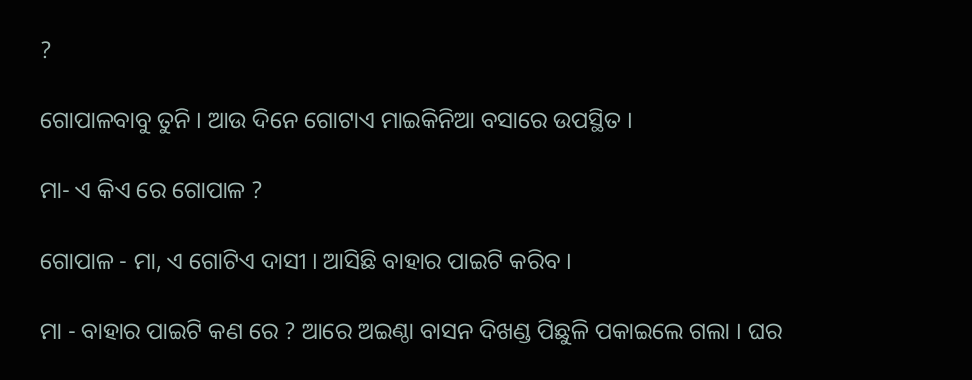?

ଗୋପାଳବାବୁ ତୁନି । ଆଉ ଦିନେ ଗୋଟାଏ ମାଇକିନିଆ ବସାରେ ଉପସ୍ଥିତ ।

ମା- ଏ କିଏ ରେ ଗୋପାଳ ?

ଗୋପାଳ - ମା, ଏ ଗୋଟିଏ ଦାସୀ । ଆସିଛି ବାହାର ପାଇଟି କରିବ ।

ମା - ବାହାର ପାଇଟି କଣ ରେ ? ଆରେ ଅଇଣ୍ଠା ବାସନ ଦିଖଣ୍ଡ ପିଛୁଳି ପକାଇଲେ ଗଲା । ଘର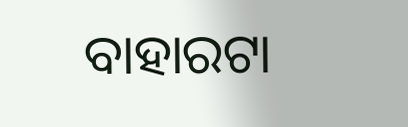ବାହାରଟା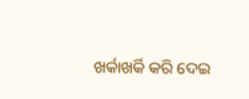ଖର୍କାଖର୍କି କରି ଦେଇ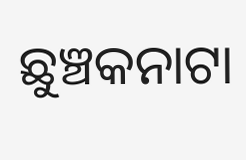ଛୁଞ୍ଚକନାଟା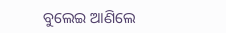ବୁଲେଇ ଆଣିଲେ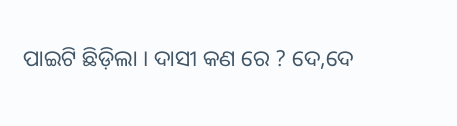ପାଇଟି ଛିଡ଼ିଲା । ଦାସୀ କଣ ରେ ? ଦେ,ଦେ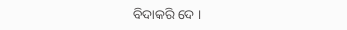ବିଦାକରି ଦେ ।